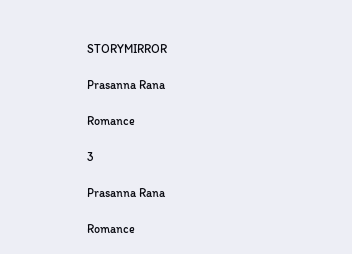STORYMIRROR

Prasanna Rana

Romance

3

Prasanna Rana

Romance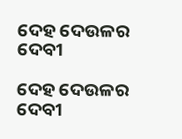ଦେହ ଦେଉଳର ଦେବୀ

ଦେହ ଦେଉଳର ଦେବୀ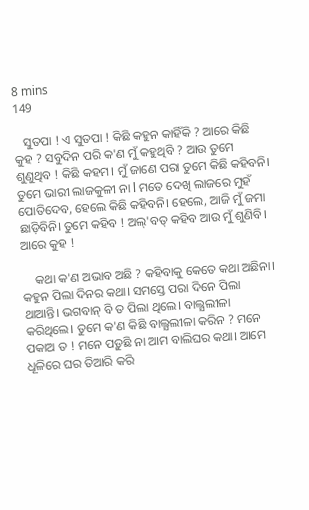8 mins
149

   ସୁତପା ! ଏ ସୁତପା ! କିଛି କହୁନ କାହିଁକି ? ଆରେ କିଛି କୁହ ? ସବୁଦିନ ପରି କ'ଣ ମୁଁ କହୁଥିବି ? ଆଉ ତୁମେ ଶୁଣୁଥିବ ! କିଛି କହମ। ମୁଁ ଜାଣେ ପରା ତୁମେ କିଛି କହିବନି। ତୁମେ ଭାରୀ ଲାଜକୁଳୀ ନା l ମତେ ଦେଖି ଲାଜରେ ମୁହଁ ପୋତିଦେବ, ହେଲେ କିଛି କହିବନି। ହେଲେ, ଆଜି ମୁଁ ଜମା ଛାଡ଼ିବିନି। ତୁମେ କହିବ ! ଅଲ୍'ବତ୍ କହିବ ଆଉ ମୁଁ ଶୁଣିବି। ଆରେ କୁହ !

    କଥା କ'ଣ ଅଭାବ ଅଛି ? କହିବାକୁ କେତେ କଥା ଅଛିନା। କହୁନ ପିଲା ଦିନର କଥା। ସମସ୍ତେ ପରା ଦିନେ ପିଲା ଥାଆନ୍ତି। ଭଗବାନ୍ ବି ତ ପିଲା ଥିଲେ। ବାଲ୍ଯଲୀଳା କରିଥିଲେ। ତୁମେ କ'ଣ କିଛି ବାଲ୍ଯଲୀଳା କରିନ ? ମନେ ପକାଅ ତ ! ମନେ ପଡ଼ୁଛି ନା ଆମ ବାଲିଘର କଥା। ଆମେ ଧୂଳିରେ ଘର ତିଆରି କରି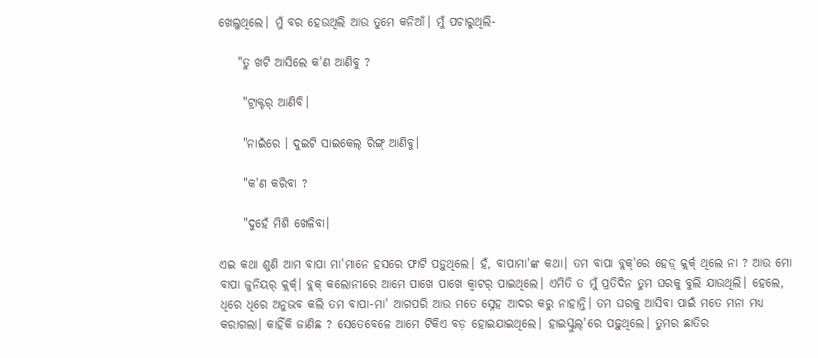ଖେଲୁଥିଲେ। ମୁଁ ବର ହେଉଥିଲି ଆଉ ତୁମେ କନିଆଁ। ମୁଁ ପଚାରୁଥିଲି-

    "ତୁ ଖଟି ଆସିଲେ କ'ଣ ଆଣିବୁ ?

     "ଟ୍ରାକ୍ଟର୍ ଆଣିବି।

     "ନାଇଁରେ । ଦୁଇଟି ସାଇକେଲ୍ ରିଙ୍ଗ୍ ଆଣିବୁ।

     "କ'ଣ କରିବା ?

     "ଦୁହେଁ ମିଶି ଖେଳିବା।

ଏଇ କଥା ଶୁଣି ଆମ ବାପା ମା'ମାନେ ହସରେ ଫାଟି ପଡ଼ୁଥିଲେ। ହଁ, ବାପାମା'ଙ୍କ କଥା। ତମ ବାପା ବ୍ଲକ୍'ରେ ହେଡ଼୍ କ୍ଲର୍କ୍ ଥିଲେ ନା ? ଆଉ ମୋ ବାପା ଜୁନିୟର୍ କ୍ଲର୍କ୍। ବ୍ଲକ୍ କଲୋନୀରେ ଆମେ ପାଖେ ପାଖେ କ୍ୱାଟର୍ ପାଇଥିଲେ। ଏମିତି ତ ମୁଁ ପ୍ରତିଦିନ ତୁମ ଘରକୁ ବୁଲି ଯାଉଥିଲି। ହେଲେ, ଧିରେ ଧିରେ ଅନୁଭବ କଲି ତମ ବାପା-ମା' ଆଗପରି ଆଉ ମତେ ସ୍ନେହ ଆଦର କରୁ ନାହାନ୍ତି। ତମ ଘରକୁ ଆସିବା ପାଇଁ ମତେ ମନା ମଧ୍ଯ କରାଗଲା। କାହିଁକି ଜାଣିଛ ? ସେତେବେଳେ ଆମେ ଟିକିଏ ବଡ଼ ହୋଇଯାଇଥିଲେ। ହାଇସ୍କୁଲ୍'ରେ ପଢ଼ୁଥିଲେ। ତୁମର ଛାତିର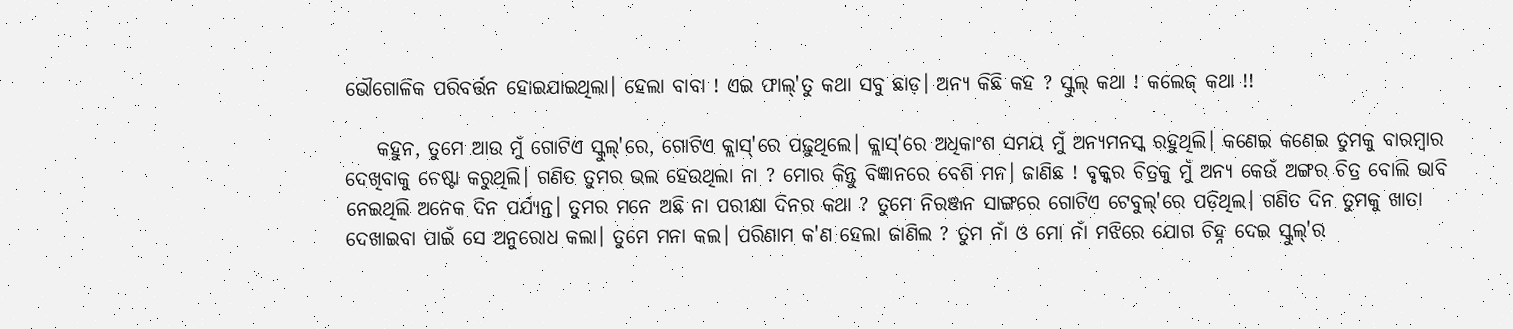ଭୌଗୋଳିକ ପରିବର୍ତ୍ତନ ହୋଇଯାଇଥିଲା। ହେଲା ବାବା ! ଏଇ ଫାଲ୍'ତୁ କଥା ସବୁ ଛାଡ଼। ଅନ୍ଯ କିଛି କହ ? ସ୍କୁଲ୍ କଥା ! କଲେଜ୍ କଥା !!

    କହୁନ, ତୁମେ ଆଉ ମୁଁ ଗୋଟିଏ ସ୍କୁଲ୍'ରେ, ଗୋଟିଏ କ୍ଲାସ୍'ରେ ପଢ଼ୁଥିଲେ। କ୍ଲାସ୍'ରେ ଅଧିକାଂଶ ସମୟ ମୁଁ ଅନ୍ଯମନସ୍କ ରହୁଥିଲି। କଣେଇ କଣେଇ ତୁମକୁ ବାରମ୍ବାର ଦେଖିବାକୁ ଚେଷ୍ଟା କରୁଥିଲି। ଗଣିତ ତୁମର ଭଲ ହେଉଥିଲା ନା ? ମୋର କିନ୍ତୁ ବିଜ୍ଞାନରେ ବେଶି ମନ। ଜାଣିଛ ! ବୃକ୍କର ଚିତ୍ରକୁ ମୁଁ ଅନ୍ଯ କେଉଁ ଅଙ୍ଗର ଚିତ୍ର ବୋଲି ଭାବି ନେଇଥିଲି ଅନେକ ଦିନ ପର୍ଯ୍ଯନ୍ତ। ତୁମର ମନେ ଅଛି ନା ପରୀକ୍ଷା ଦିନର କଥା ? ତୁମେ ନିରଞ୍ଜନ ସାଙ୍ଗରେ ଗୋଟିଏ ଟେବୁଲ୍'ରେ ପଡ଼ିଥିଲ। ଗଣିତ ଦିନ ତୁମକୁ ଖାତା ଦେଖାଇବା ପାଇଁ ସେ ଅନୁରୋଧ କଲା। ତୁମେ ମନା କଲ। ପରିଣାମ କ'ଣ ହେଲା ଜାଣିଲ ? ତୁମ ନାଁ ଓ ମୋ ନାଁ ମଝିରେ ଯୋଗ ଚିହ୍ନ ଦେଇ ସ୍କୁଲ୍'ର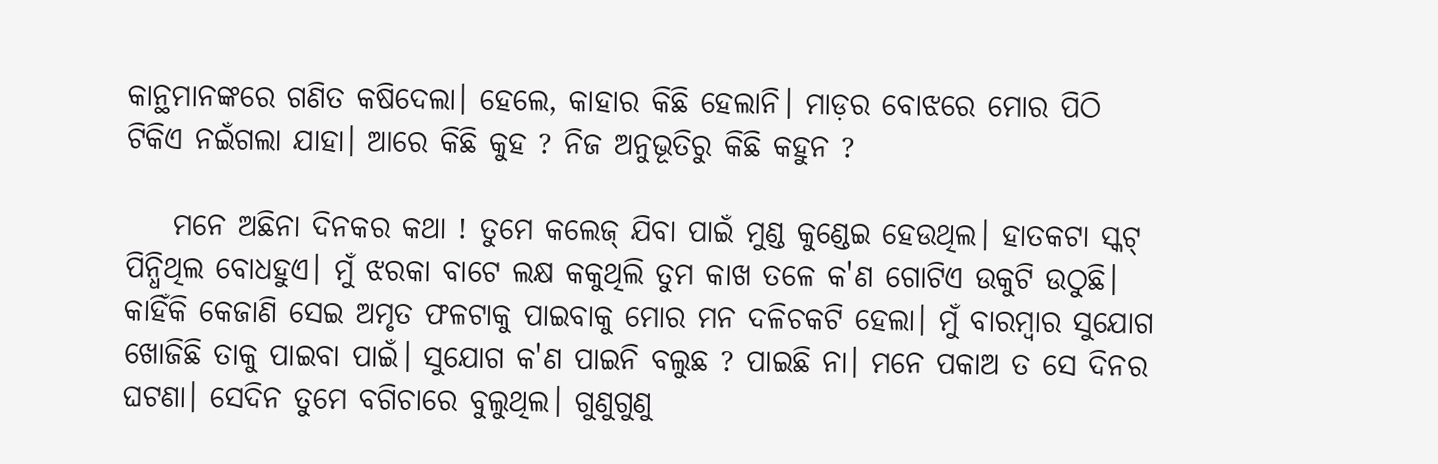କାନ୍ଥମାନଙ୍କରେ ଗଣିତ କଷିଦେଲା। ହେଲେ, କାହାର କିଛି ହେଲାନି। ମାଡ଼ର ବୋଝରେ ମୋର ପିଠି ଟିକିଏ ନଇଁଗଲା ଯାହା। ଆରେ କିଛି କୁହ ? ନିଜ ଅନୁଭୂତିରୁ କିଛି କହୁନ ?

    ମନେ ଅଛିନା ଦିନକର କଥା ! ତୁମେ କଲେଜ୍ ଯିବା ପାଇଁ ମୁଣ୍ଡ କୁଣ୍ଡେଇ ହେଉଥିଲ। ହାତକଟା ସ୍କଟ୍ ପିନ୍ଧିଥିଲ ବୋଧହୁଏ। ମୁଁ ଝରକା ବାଟେ ଲକ୍ଷ କକୁଥିଲି ତୁମ କାଖ ତଳେ କ'ଣ ଗୋଟିଏ ଉକୁଟି ଉଠୁଛି। କାହିଁକି କେଜାଣି ସେଇ ଅମୃତ ଫଳଟାକୁ ପାଇବାକୁ ମୋର ମନ ଦଳିଚକଟି ହେଲା। ମୁଁ ବାରମ୍ବାର ସୁଯୋଗ ଖୋଜିଛି ତାକୁ ପାଇବା ପାଇଁ। ସୁଯୋଗ କ'ଣ ପାଇନି ବଲୁଛ ? ପାଇଛି ନା। ମନେ ପକାଅ ତ ସେ ଦିନର ଘଟଣା। ସେଦିନ ତୁମେ ବଗିଚାରେ ବୁଲୁଥିଲ। ଗୁଣୁଗୁଣୁ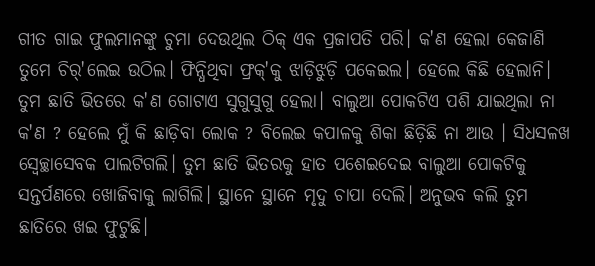ଗୀତ ଗାଇ ଫୁଲମାନଙ୍କୁ ଚୁମା ଦେଉଥିଲ ଠିକ୍ ଏକ ପ୍ରଜାପତି ପରି। କ'ଣ ହେଲା କେଜାଣି ତୁମେ ଚିର୍'ଲେଇ ଉଠିଲ। ଫିନ୍ଧିଥିବା ଫ୍ରକ୍'କୁ ଝାଡ଼ିଝୁଡ଼ି ପକେଇଲ। ହେଲେ କିଛି ହେଲାନି। ତୁମ ଛାତି ଭିତରେ କ'ଣ ଗୋଟାଏ ସୁଗୁସୁଗୁ ହେଲା। ବାଲୁଆ ପୋକଟିଏ ପଶି ଯାଇଥିଲା ନା କ'ଣ ? ହେଲେ ମୁଁ କି ଛାଡ଼ିବା ଲୋକ ? ବିଲେଇ କପାଳକୁ ଶିକା ଛିଡ଼ିଛି ନା ଆଉ । ସିଧସଳଖ ସ୍ୱେଚ୍ଛାସେବକ ପାଲଟିଗଲି। ତୁମ ଛାତି ଭିତରକୁ ହାତ ପଶେଇଦେଇ ବାଲୁଆ ପୋକଟିକୁ ସନ୍ତର୍ପଣରେ ଖୋଜିବାକୁ ଲାଗିଲି। ସ୍ଥାନେ ସ୍ଥାନେ ମୃଦୁ ଚାପା ଦେଲି। ଅନୁଭବ କଲି ତୁମ ଛାତିରେ ଖଇ ଫୁଟୁଛି।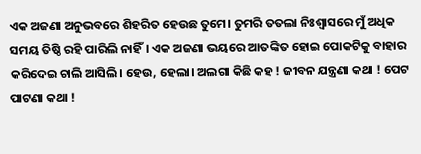ଏକ ଅଜଣା ଅନୁଭବରେ ଶିହରିତ ହେଉଛ ତୁମେ। ତୁମରି ତତଲା ନିଃଶ୍ୱାସରେ ମୁଁ ଅଧିକ ସମୟ ତିଷ୍ଠି ରହି ପାରିଲି ନାହିଁ। ଏକ ଅଜଣା ଭୟରେ ଆତଙ୍କିତ ହୋଇ ପୋକଟିକୁ ବାହାର କରିଦେଇ ଚାଲି ଆସିଲି। ହେଉ, ହେଲା। ଅଲଗା କିଛି କହ ! ଜୀବନ ଯନ୍ତ୍ରଣା କଥା ! ପେଟ ପାଟଣା କଥା !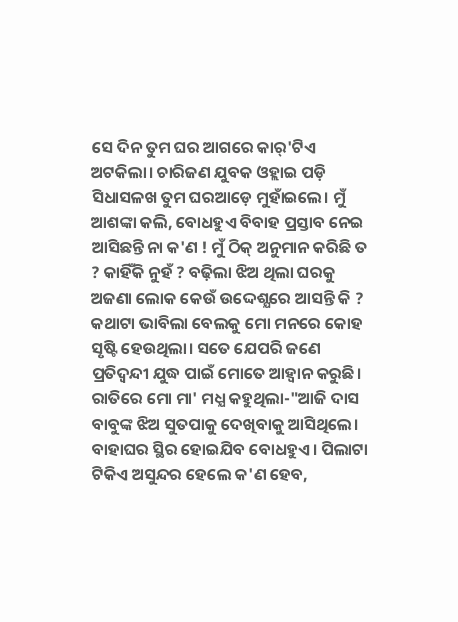ସେ ଦିନ ତୁମ ଘର ଆଗରେ କାର୍'ଟିଏ ଅଟକିଲା। ଚାରିଜଣ ଯୁବକ ଓହ୍ଲାଇ ପଡ଼ି ସିଧାସଳଖ ତୁମ ଘରଆଡ଼େ ମୁହାଁଇଲେ। ମୁଁ ଆଶଙ୍କା କଲି, ବୋଧହୁଏ ବିବାହ ପ୍ରସ୍ତାବ ନେଇ ଆସିଛନ୍ତି ନା କ'ଣ ! ମୁଁ ଠିକ୍ ଅନୁମାନ କରିଛି ତ ? କାହିଁକି ନୁହଁ ? ବଢ଼ିଲା ଝିଅ ଥିଲା ଘରକୁ ଅଜଣା ଲୋକ କେଉଁ ଉଦ୍ଦେଶ୍ଯରେ ଆସନ୍ତି କି ? କଥାଟା ଭାବିଲା ବେଲକୁ ମୋ ମନରେ କୋହ ସୃଷ୍ଟି ହେଉଥିଲା। ସତେ ଯେପରି ଜଣେ ପ୍ରତିଦ୍ୱନ୍ଦୀ ଯୁଦ୍ଧ ପାଇଁ ମୋତେ ଆହ୍ୱାନ କରୁଛି। ରାତିରେ ମୋ ମା' ମଧ୍ଯ କହୁଥିଲା-"ଆଜି ଦାସ ବାବୁଙ୍କ ଝିଅ ସୁତପାକୁ ଦେଖିବାକୁ ଆସିଥିଲେ। ବାହାଘର ସ୍ଥିର ହୋଇଯିବ ବୋଧହୁଏ। ପିଲାଟା ଟିକିଏ ଅସୁନ୍ଦର ହେଲେ କ'ଣ ହେବ,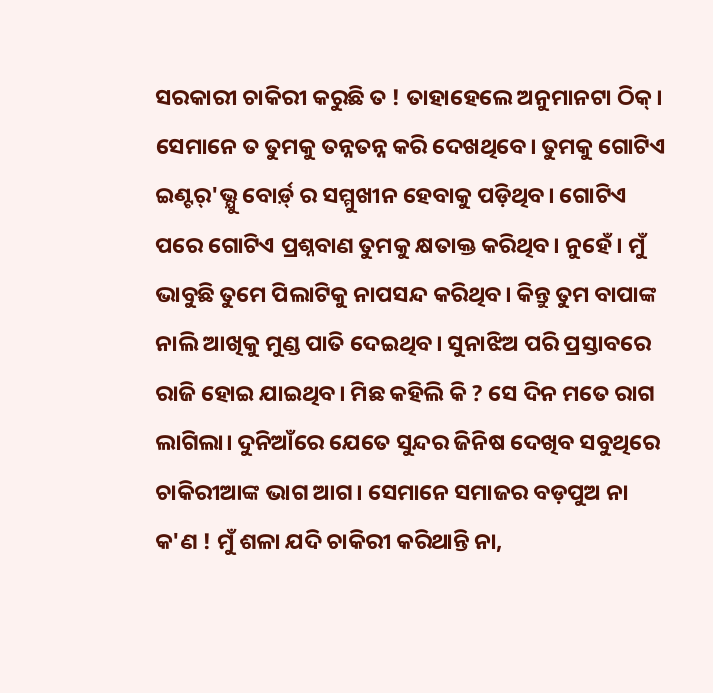ସରକାରୀ ଚାକିରୀ କରୁଛି ତ ! ତାହାହେଲେ ଅନୁମାନଟା ଠିକ୍। ସେମାନେ ତ ତୁମକୁ ତନ୍ନତନ୍ନ କରି ଦେଖଥିବେ। ତୁମକୁ ଗୋଟିଏ ଇଣ୍ଟର୍'ଭ୍ଯୁ ବୋର୍ଡ଼୍ ର ସମ୍ମୁଖୀନ ହେବାକୁ ପଡ଼ିଥିବ। ଗୋଟିଏ ପରେ ଗୋଟିଏ ପ୍ରଶ୍ନବାଣ ତୁମକୁ କ୍ଷତାକ୍ତ କରିଥିବ। ନୁହେଁ। ମୁଁ ଭାବୁଛି ତୁମେ ପିଲାଟିକୁ ନାପସନ୍ଦ କରିଥିବ। କିନ୍ତୁ ତୁମ ବାପାଙ୍କ ନାଲି ଆଖିକୁ ମୁଣ୍ଡ ପାତି ଦେଇଥିବ। ସୁନାଝିଅ ପରି ପ୍ରସ୍ତାବରେ ରାଜି ହୋଇ ଯାଇଥିବ। ମିଛ କହିଲି କି ? ସେ ଦିନ ମତେ ରାଗ ଲାଗିଲା। ଦୁନିଆଁରେ ଯେତେ ସୁନ୍ଦର ଜିନିଷ ଦେଖିବ ସବୁଥିରେ ଚାକିରୀଆଙ୍କ ଭାଗ ଆଗ। ସେମାନେ ସମାଜର ବଡ଼ପୁଅ ନା କ'ଣ ! ମୁଁ ଶଳା ଯଦି ଚାକିରୀ କରିଥାନ୍ତି ନା,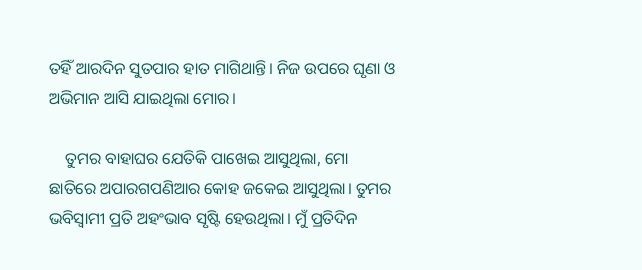ତହିଁ ଆରଦିନ ସୁତପାର ହାତ ମାଗିଥାନ୍ତି। ନିଜ ଉପରେ ଘୃଣା ଓ ଅଭିମାନ ଆସି ଯାଇଥିଲା ମୋର।

    ତୁମର ବାହାଘର ଯେତିକି ପାଖେଇ ଆସୁଥିଲା, ମୋ ଛାତିରେ ଅପାରଗପଣିଆର କୋହ ଜକେଇ ଆସୁଥିଲା। ତୁମର ଭବିସ୍ୱାମୀ ପ୍ରତି ଅହଂଭାବ ସୃଷ୍ଟି ହେଉଥିଲା। ମୁଁ ପ୍ରତିଦିନ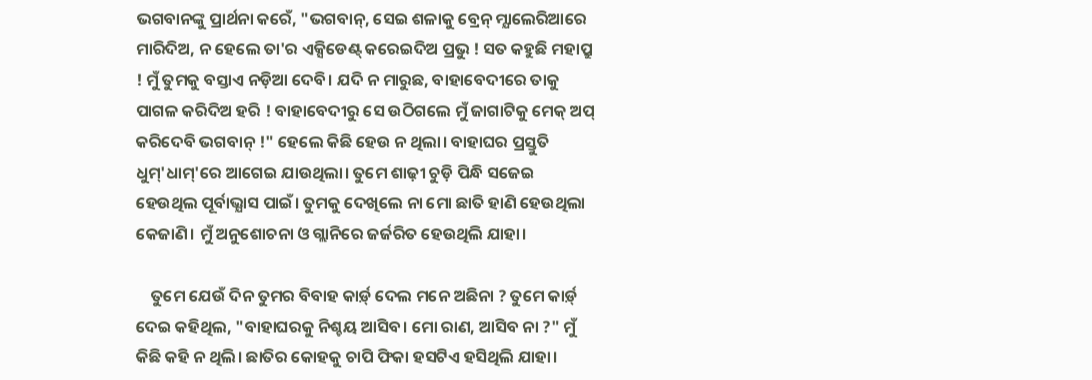ଭଗବାନଙ୍କୁ ପ୍ରାର୍ଥନା କରେଁ, "ଭଗବାନ୍, ସେଇ ଶଳାକୁ ବ୍ରେନ୍ ମ୍ଯାଲେରିଆରେ ମାରିଦିଅ, ନ ହେଲେ ତା'ର ଏକ୍ସିଡେଣ୍ଟ୍ କରେଇଦିଅ ପ୍ରଭୁ ! ସତ କହୁଛି ମହାପ୍ରୁ ! ମୁଁ ତୁମକୁ ବସ୍ତାଏ ନଡ଼ିଆ ଦେବି। ଯଦି ନ ମାରୁଛ, ବାହାବେଦୀରେ ତାକୁ ପାଗଳ କରିଦିଅ ହରି ! ବାହାବେଦୀରୁ ସେ ଉଠିଗଲେ ମୁଁ ଜାଗାଟିକୁ ମେକ୍ ଅପ୍ କରିଦେବି ଭଗବାନ୍ !" ହେଲେ କିଛି ହେଉ ନ ଥିଲା। ବାହାଘର ପ୍ରସ୍ତୁତି ଧୁମ୍'ଧାମ୍'ରେ ଆଗେଇ ଯାଉଥିଲା। ତୁମେ ଶାଢ଼ୀ ଚୁଡ଼ି ପିନ୍ଧି ସଜେଇ ହେଉଥିଲ ପୂର୍ବାଭ୍ଯାସ ପାଇଁ। ତୁମକୁ ଦେଖିଲେ ନା ମୋ ଛାତି ହାଣି ହେଉଥିଲା କେଜାଣି। ମୁଁ ଅନୁଶୋଚନା ଓ ଗ୍ଲାନିରେ ଜର୍ଜରିତ ହେଉଥିଲି ଯାହା।

    ତୁମେ ଯେଉଁ ଦିନ ତୁମର ବିବାହ କାର୍ଡ଼୍ ଦେଲ ମନେ ଅଛିନା ? ତୁମେ କାର୍ଡ଼୍ ଦେଇ କହିଥିଲ, "ବାହାଘରକୁ ନିଶ୍ଚୟ ଆସିବ। ମୋ ରାଣ, ଆସିବ ନା ?" ମୁଁ କିଛି କହି ନ ଥିଲି। ଛାତିର କୋହକୁ ଚାପି ଫିକା ହସଟିଏ ହସିଥିଲି ଯାହା।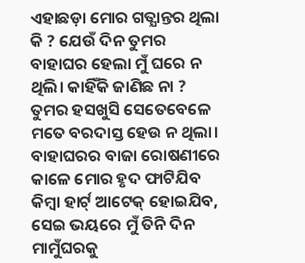ଏହାଛଡ଼ା ମୋର ଗତ୍ଯାନ୍ତର ଥିଲା କି ? ଯେଉଁ ଦିନ ତୁମର ବାହାଘର ହେଲା ମୁଁ ଘରେ ନ ଥିଲି। କାହିଁକି ଜାଣିଛ ନା ? ତୁମର ହସଖୁସି ସେତେବେଳେ ମତେ ବରଦାସ୍ତ ହେଉ ନ ଥିଲା। ବାହାଘରର ବାଜା ରୋଷଣୀରେ କାଳେ ମୋର ହୃଦ ଫାଟିଯିବ କିମ୍ବା ହାର୍ଟ୍ ଆଟେକ୍ ହୋଇଯିବ, ସେଇ ଭୟରେ ମୁଁ ତିନି ଦିନ ମାମୁଁଘରକୁ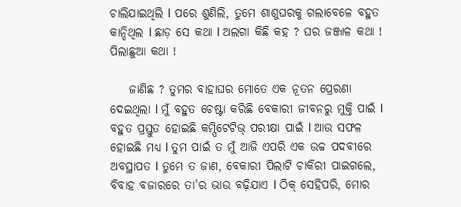ଚାଲିଯାଇଥିଲି l ପରେ ଶୁଣିଲି, ତୁମେ ଶାଶୁଘରକୁ ଗଲାବେଳେ ବହୁତ କାନ୍ଦିଥିଲ l ଛାଡ଼ ସେ କଥା l ଅଲଗା କିଛି କହ ? ଘର ଜଞ୍ଜାଳ କଥା ! ପିଲାଛୁଆ କଥା !

    ଜାଣିଛ ? ତୁମର ବାହାଘର ମୋତେ ଏକ ନୂତନ ପ୍ରେରଣା ଦେଇଥିଲା l ମୁଁ ବହୁତ ଚେଷ୍ଟା କରିଛି ବେକାରୀ ଜୀବନରୁ ମୁକ୍ତି ପାଇଁ l ବହୁତ ପ୍ରସ୍ତୁତ ହୋଇଛି କମ୍ପିଟେଟିଭ୍ ପରୀକ୍ଷା ପାଇଁ l ଆଉ ସଫଳ ହୋଇଛି ମଧ୍ଯ l ତୁମ ପାଇଁ ତ ମୁଁ ଆଜି ଏପରି ଏକ ଉଚ୍ଚ ପଦବୀରେ ଅବସ୍ଥାପତ l ତୁମେ ତ ଜାଣ, ବେକାରୀ ପିଲାଟି ଚାକିରୀ ପାଇଗଲେ, ବିବାହ ବଜାରରେ ତା'ର ଭାଉ ବଢ଼ିଯାଏ l ଠିକ୍ ସେହିପରି, ମୋର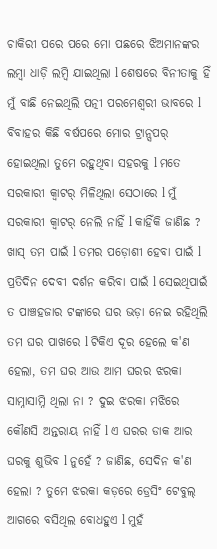ଚାକିରୀ ପରେ ପରେ ମୋ ପଛରେ ଝିଅମାନଙ୍କର ଲମ୍ବା ଧାଡ଼ି ଲମ୍ବି ଯାଇଥିଲା l ଶେଷରେ ବିନୀତାକୁ ହିଁ ମୁଁ ବାଛି ନେଇଥିଲି ପତ୍ନୀ ପରମେଶ୍ୱରୀ ଭାବରେ l ବିବାହର କିଛି ବର୍ଷପରେ ମୋର ଟ୍ରାନ୍ସପର୍ ହୋଇଥିଲା ତୁମେ ରହୁଥିବା ସହରକୁ l ମତେ ସରକାରୀ କ୍ୱାଟର୍ ମିଳିଥିଲା ସେଠାରେ l ମୁଁ ସରକାରୀ କ୍ୱାଟର୍ ନେଲି ନାହିଁ l କାହିଁକି ଜାଣିଛ ? ଖାସ୍ ତମ ପାଇଁ l ତମର ପଡ଼ୋଶୀ ହେବା ପାଇଁ l ପ୍ରତିଦିନ ଦେବୀ ଦର୍ଶନ କରିବା ପାଇଁ l ସେଇଥିପାଇଁ ତ ପାଞ୍ଚହଜାର ଟଙ୍କାରେ ଘର ଭଡ଼ା ନେଇ ରହିଥିଲି ତମ ଘର ପାଖରେ l ଟିକିଏ ଦୂର ହେଲେ କ'ଣ ହେଲା, ତମ ଘର ଆଉ ଆମ ଘରର ଝରକା ସାମ୍ନାସାମ୍ନି ଥିଲା ନା ? ଦୁଇ ଝରକା ମଝିରେ କୌଣସି ଅନ୍ତରାୟ ନାହିଁ l ଏ ଘରର ଡାକ ଆର ଘରକୁ ଶୁଭିବ l ନୁହେଁ ? ଜାଣିଛ, ସେଦିନ କ'ଣ ହେଲା ? ତୁମେ ଝରକା କଡ଼ରେ ଡ୍ରେସିଂ ଟେବୁଲ୍ ଆଗରେ ବସିଥିଲ ବୋଧହୁଏ l ମୁହଁ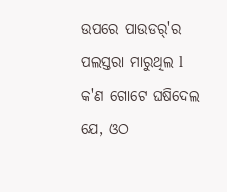ଉପରେ ପାଉଡର୍'ର ପଲସ୍ତରା ମାରୁଥିଲ l କ'ଣ ଗୋଟେ ଘଷିଦେଲ ଯେ, ଓଠ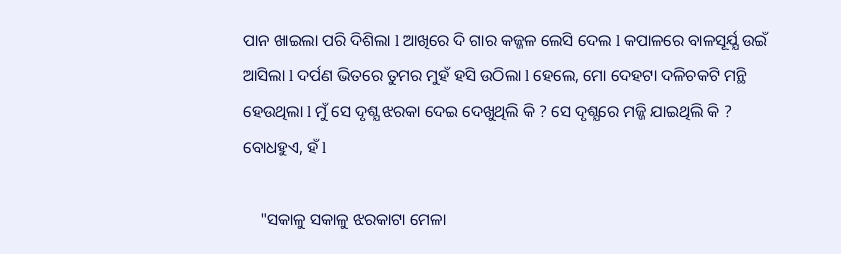ପାନ ଖାଇଲା ପରି ଦିଶିଲା l ଆଖିରେ ଦି ଗାର କଜ୍ଜଳ ଲେସି ଦେଲ l କପାଳରେ ବାଳସୂର୍ଯ୍ଯ ଉଇଁ ଆସିଲା l ଦର୍ପଣ ଭିତରେ ତୁମର ମୁହଁ ହସି ଉଠିଲା l ହେଲେ, ମୋ ଦେହଟା ଦଳିଚକଟି ମନ୍ଥି ହେଉଥିଲା l ମୁଁ ସେ ଦୃଶ୍ଯ ଝରକା ଦେଇ ଦେଖୁଥିଲି କି ? ସେ ଦୃଶ୍ଯରେ ମଜ୍ଜି ଯାଇଥିଲି କି ? ବୋଧହୁଏ, ହଁ l

    "ସକାଳୁ ସକାଳୁ ଝରକାଟା ମେଳା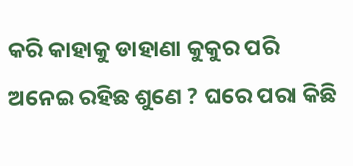କରି କାହାକୁ ଡାହାଣା କୁକୁର ପରି ଅନେଇ ରହିଛ ଶୁଣେ ? ଘରେ ପରା କିଛି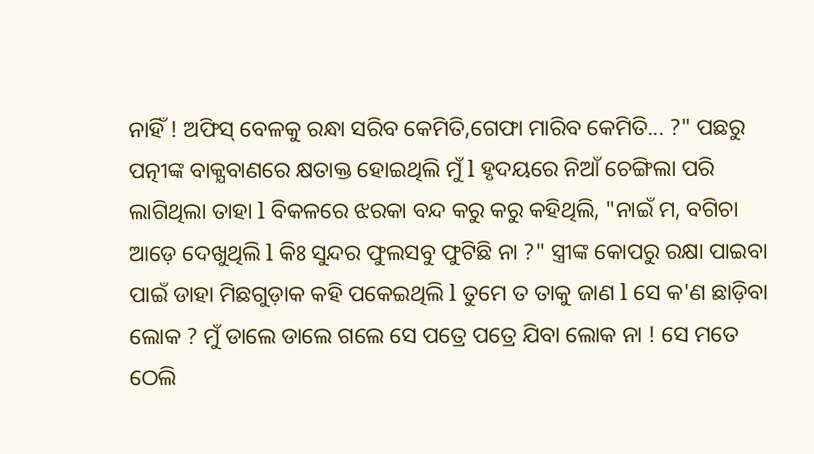ନାହିଁ ! ଅଫିସ୍ ବେଳକୁ ରନ୍ଧା ସରିବ କେମିତି,ଗେଫା ମାରିବ କେମିତି... ?" ପଛରୁ ପତ୍ନୀଙ୍କ ବାକ୍ଯବାଣରେ କ୍ଷତାକ୍ତ ହୋଇଥିଲି ମୁଁ l ହୃଦୟରେ ନିଆଁ ଚେଙ୍ଗିଲା ପରି ଲାଗିଥିଲା ତାହା l ବିକଳରେ ଝରକା ବନ୍ଦ କରୁ କରୁ କହିଥିଲି, "ନାଇଁ ମ, ବଗିଚା ଆଡ଼େ ଦେଖୁଥିଲି l କିଃ ସୁନ୍ଦର ଫୁଲସବୁ ଫୁଟିଛି ନା ?" ସ୍ତ୍ରୀଙ୍କ କୋପରୁ ରକ୍ଷା ପାଇବା ପାଇଁ ଡାହା ମିଛଗୁଡ଼ାକ କହି ପକେଇଥିଲି l ତୁମେ ତ ତାକୁ ଜାଣ l ସେ କ'ଣ ଛାଡ଼ିବା ଲୋକ ? ମୁଁ ଡାଲେ ଡାଲେ ଗଲେ ସେ ପତ୍ରେ ପତ୍ରେ ଯିବା ଲୋକ ନା ! ସେ ମତେ ଠେଲି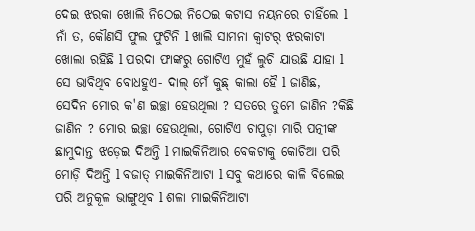ଦେଇ ଝରକା ଖୋଲି ନିଠେଇ ନିଠେଇ କଟାସ ନୟନରେ ଚାହିଁଲେ l ନାଁ ତ, କୌଣସି ଫୁଲ ଫୁଟିନି l ଖାଲି ସାମନା କ୍ୱାଟର୍ ଝରକାଟା ଖୋଲା ରହିଛି l ପରଦା ଫାଙ୍କରୁ ଗୋଟିଏ ମୁହଁ ଲୁଚି ଯାଉଛି ଯାହା l ସେ ଭାବିଥିବ ବୋଧହୁଏ- ଦାଲ୍ ମେଁ କୁଛ୍ କାଲା ହୈ l ଜାଣିଛ, ସେଦିନ ମୋର କ'ଣ ଇଚ୍ଛା ହେଉଥିଲା ? ସତରେ ତୁମେ ଜାଣିନ ?କିଛି ଜାଣିନ ? ମୋର ଇଚ୍ଛା ହେଉଥିଲା, ଗୋଟିଏ ଚାପୁଡ଼ା ମାରି ପତ୍ନୀଙ୍କ ଛାମୁଦାନ୍ତ ଝଡ଼େଇ ଦିଅନ୍ତି l ମାଇକିନିଆର ବେକଟାକୁ କୋଚିଆ ପରି ମୋଡ଼ି ଦିଅନ୍ତି l ବଜାତ୍ ମାଇକିନିଆଟା l ସବୁ କଥାରେ କାଳି ବିଲେଇ ପରି ଅନୁକୂଳ ଭାଙ୍ଗୁଥିବ l ଶଳା ମାଇକିନିଆଟା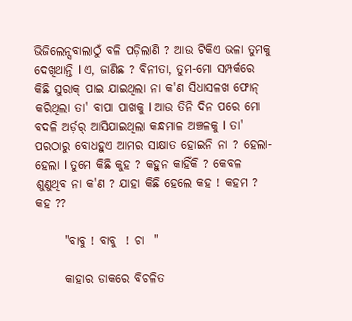ଭିଜିଲେନ୍ସବାଲାଠୁଁ ବଳି ପଡ଼ିଲାଣି ? ଆଉ ଟିକିଏ ଭଳା ତୁମକୁ ଦେଖିଥାନ୍ତି l ଏ, ଜାଣିଛ ? ବିନୀତା, ତୁମ-ମୋ ସମ୍ପର୍କରେ କିଛି ସୁରାକ୍ ପାଇ ଯାଇଥିଲା ନା କ'ଣ ସିଧାସଳଖ ଫୋନ୍ କରିଥିଲା ତା' ବାପା ପାଖକୁ l ଆଉ ତିନି ଦିନ ପରେ ମୋ ବଦଳି ଅର୍ଡ଼ର୍ ଆସିଯାଇଥିଲା କନ୍ଧମାଳ ଅଞ୍ଚଳକୁ l ତା' ପରଠାରୁ ବୋଧହୁଏ ଆମର ସାକ୍ଷାତ ହୋଇନି ନା ? ହେଲା- ହେଲା l ତୁମେ କିଛି କୁହ ? କହୁନ କାହିଁକି ? କେବଳ ଶୁଣୁଥିବ ନା କ'ଣ ? ଯାହା କିଛି ହେଲେ କହ ! କହମ ? କହ ??

      "ବାବୁ ! ବାବୁ  ! ଚା  "

      କାହାର ଡାକରେ ବିଚଳିତ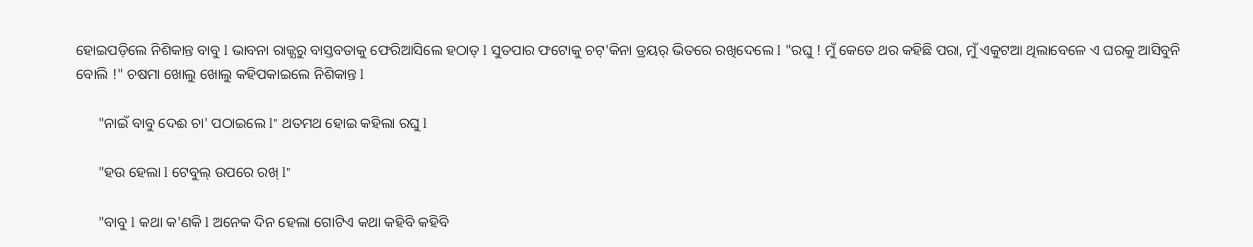ହୋଇପଡ଼ିଲେ ନିଶିକାନ୍ତ ବାବୁ l ଭାବନା ରାଜ୍ଯରୁ ବାସ୍ତବତାକୁ ଫେରିଆସିଲେ ହଠାତ୍ l ସୁତପାର ଫଟୋକୁ ଚଟ୍'କିନା ଡ୍ରୟର୍ ଭିତରେ ରଖିଦେଲେ l "ରଘୁ ! ମୁଁ କେତେ ଥର କହିଛି ପରା, ମୁଁ ଏକୁଟଆ ଥିଲାବେଳେ ଏ ଘରକୁ ଆସିବୁନି ବୋଲି !" ଚଷମା ଖୋଲୁ ଖୋଲୁ କହିପକାଇଲେ ନିଶିକାନ୍ତ l

      "ନାଇଁ ବାବୁ ଦେଈ ଚା' ପଠାଇଲେ l" ଥତମଥ ହୋଇ କହିଲା ରଘୁ l

      "ହଉ ହେଲା l ଟେବୁଲ୍ ଉପରେ ରଖ୍ l"

      "ବାବୁ l କଥା କ'ଣକି l ଅନେକ ଦିନ ହେଲା ଗୋଟିଏ କଥା କହିବି କହିବି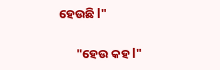ହେଉଛି l"

      "ହେଉ କହ l"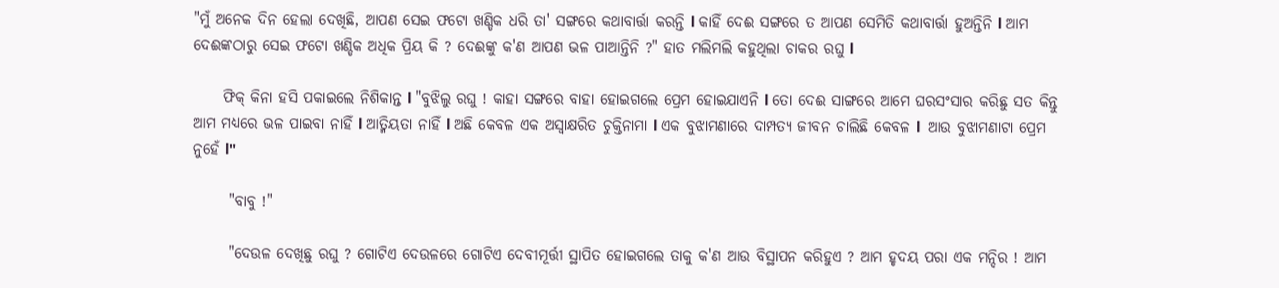"ମୁଁ ଅନେକ ଦିନ ହେଲା ଦେଖିଛି, ଆପଣ ସେଇ ଫଟୋ ଖଣ୍ଡିକ ଧରି ତା' ସଙ୍ଗରେ କଥାବାର୍ତ୍ତା କରନ୍ତି l କାହିଁ ଦେଈ ସଙ୍ଗରେ ତ ଆପଣ ସେମିତି କଥାବାର୍ତ୍ତା ହୁଅନ୍ତିନି l ଆମ ଦେଈଙ୍କଠାରୁ ସେଇ ଫଟୋ ଖଣ୍ଡିକ ଅଧିକ ପ୍ରିୟ କି ? ଦେଈଙ୍କୁ କ'ଣ ଆପଣ ଭଳ ପାଆନ୍ତିନି ?" ହାତ ମଲିମଲି କହୁଥିଲା ଚାକର ରଘୁ l

     ଫିକ୍ କିନା ହସି ପକାଇଲେ ନିଶିକାନ୍ତ l "ବୁଝିଲୁ ରଘୁ ! କାହା ସଙ୍ଗରେ ବାହା ହୋଇଗଲେ ପ୍ରେମ ହୋଇଯାଏନି l ତୋ ଦେଈ ସାଙ୍ଗରେ ଆମେ ଘରସଂସାର କରିଛୁ ସତ କିନ୍ତୁ ଆମ ମଧ୍ଯରେ ଭଳ ପାଇବା ନାହିଁ l ଆତ୍ମିୟତା ନାହିଁ l ଅଛି କେବଳ ଏକ ଅସ୍ୱାକ୍ଷରିତ ଚୁକ୍ତିନାମା l ଏକ ବୁଝାମଣାରେ ଦାମ୍ପତ୍ଯ ଜୀବନ ଚାଲିଛି କେବଳ l  ଆଉ ବୁଝାମଣାଟା ପ୍ରେମ ନୁହେଁ l"

      "ବାବୁ !"

      "ଦେଉଳ ଦେଖିଛୁ ରଘୁ ? ଗୋଟିଏ ଦେଉଳରେ ଗୋଟିଏ ଦେବୀମୂର୍ତ୍ତୀ ସ୍ଥାପିତ ହୋଇଗଲେ ତାକୁ କ'ଣ ଆଉ ବିସ୍ଥାପନ କରିହୁଏ ? ଆମ ହୃଦୟ ପରା ଏକ ମନ୍ଦିର ! ଆମ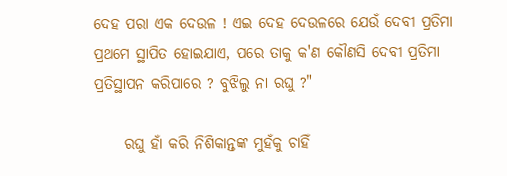ଦେହ ପରା ଏକ ଦେଉଳ ! ଏଇ ଦେହ ଦେଉଳରେ ଯେଉଁ ଦେବୀ ପ୍ରତିମା ପ୍ରଥମେ ସ୍ଥାପିତ ହୋଇଯାଏ, ପରେ ତାକୁ କ'ଣ କୌଣସି ଦେବୀ ପ୍ରତିମା ପ୍ରତିସ୍ଥାପନ କରିପାରେ ? ବୁଝିଲୁ ନା ରଘୁ ?"

     ରଘୁ ହାଁ କରି ନିଶିକାନ୍ତଙ୍କ ମୁହଁକୁ ଚାହିଁ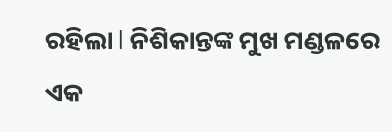ରହିଲା l ନିଶିକାନ୍ତଙ୍କ ମୁଖ ମଣ୍ଡଳରେ ଏକ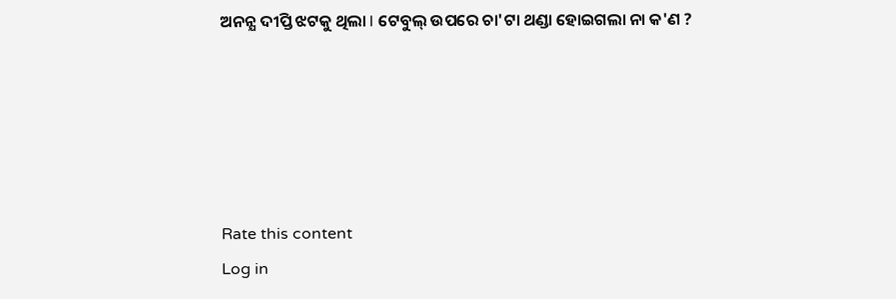ଅନନ୍ଯ ଦୀପ୍ତି ଝଟକୁ ଥିଲା l ଟେବୁଲ୍ ଉପରେ ଚା'ଟା ଥଣ୍ଡା ହୋଇଗଲା ନା କ'ଣ ?





Rate this content
Log in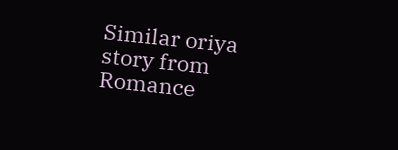Similar oriya story from Romance